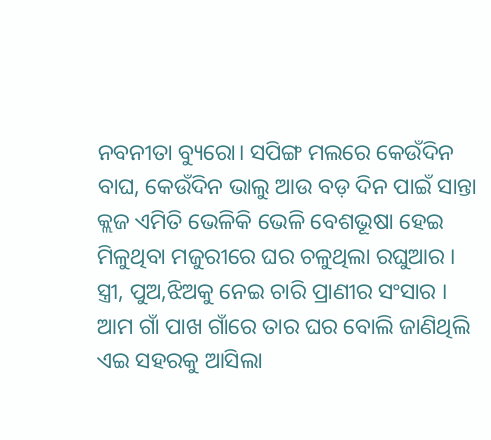ନବନୀତା ବ୍ୟୁରୋ। ସପିଙ୍ଗ ମଲରେ କେଉଁଦିନ ବାଘ, କେଉଁଦିନ ଭାଲୁ ଆଉ ବଡ଼ ଦିନ ପାଇଁ ସାନ୍ତା କ୍ଲଜ ଏମିତି ଭେଳିକି ଭେଳି ବେଶଭୂଷା ହେଇ ମିଳୁଥିବା ମଜୁରୀରେ ଘର ଚଳୁଥିଲା ରଘୁଆର । ସ୍ତ୍ରୀ, ପୁଅ,ଝିଅକୁ ନେଇ ଚାରି ପ୍ରାଣୀର ସଂସାର । ଆମ ଗାଁ ପାଖ ଗାଁରେ ତାର ଘର ବୋଲି ଜାଣିଥିଲି ଏଇ ସହରକୁ ଆସିଲା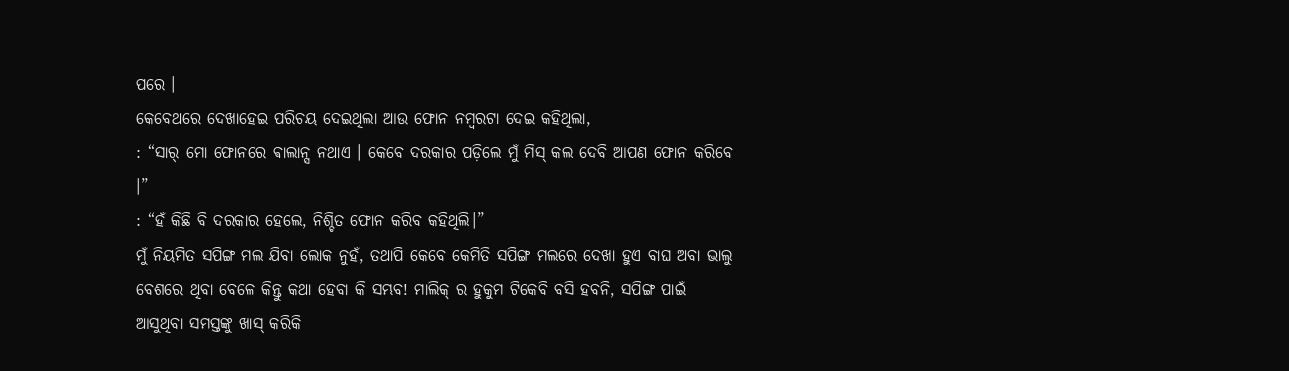ପରେ ।
କେବେଥରେ ଦେଖାହେଇ ପରିଚୟ ଦେଇଥିଲା ଆଉ ଫୋନ ନମ୍ବରଟା ଦେଇ କହିଥିଲା,
: “ସାର୍ ମୋ ଫୋନରେ ଵାଲାନ୍ସ ନଥାଏ । କେବେ ଦରକାର ପଡ଼ିଲେ ମୁଁ ମିସ୍ କଲ ଦେବି ଆପଣ ଫୋନ କରିବେ ।”
: “ହଁ କିଛି ବି ଦରକାର ହେଲେ, ନିଶ୍ଚିତ ଫୋନ କରିବ କହିଥିଲି।”
ମୁଁ ନିୟମିତ ସପିଙ୍ଗ ମଲ ଯିବା ଲୋକ ନୁହଁ, ତଥାପି କେବେ କେମିତି ସପିଙ୍ଗ ମଲରେ ଦେଖା ହୁଏ ବାଘ ଅବା ଭାଲୁ ବେଶରେ ଥିବା ବେଳେ କିନ୍ତୁ କଥା ହେବା କି ସମ୍ଭବ! ମାଲିକ୍ ର ହୁକୁମ ଟିକେବି ବସି ହବନି, ସପିଙ୍ଗ ପାଇଁ ଆସୁଥିବା ସମସ୍ତଙ୍କୁ ଖାସ୍ କରିକି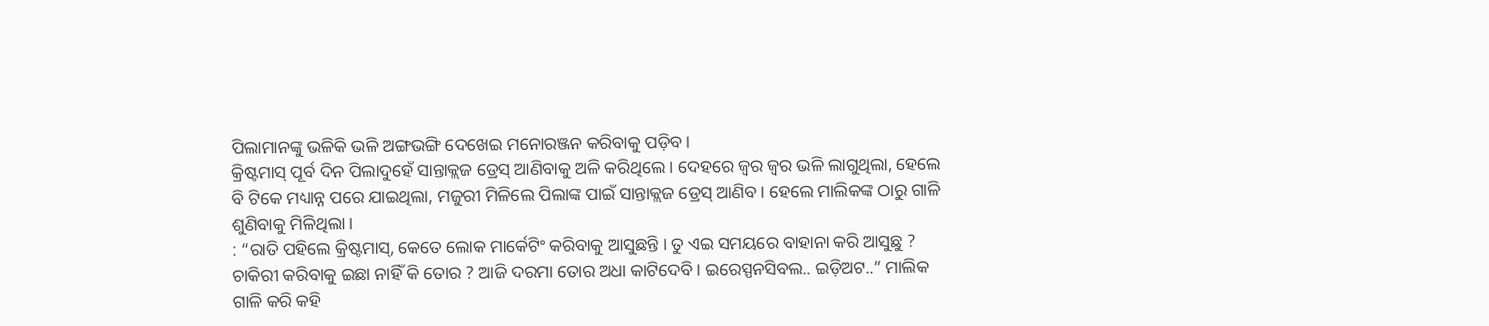ପିଲାମାନଙ୍କୁ ଭଳିକି ଭଳି ଅଙ୍ଗଭଙ୍ଗି ଦେଖେଇ ମନୋରଞ୍ଜନ କରିବାକୁ ପଡ଼ିବ।
କ୍ରିଷ୍ଟମାସ୍ ପୂର୍ବ ଦିନ ପିଲାଦୁହେଁ ସାନ୍ତାକ୍ଲଜ ଡ୍ରେସ୍ ଆଣିବାକୁ ଅଳି କରିଥିଲେ । ଦେହରେ ଜ୍ଵର ଜ୍ଵର ଭଳି ଲାଗୁଥିଲା, ହେଲେ ବି ଟିକେ ମଧ୍ୟାନ୍ନ ପରେ ଯାଇଥିଲା, ମଜୁରୀ ମିଳିଲେ ପିଲାଙ୍କ ପାଇଁ ସାନ୍ତାକ୍ଲଜ ଡ୍ରେସ୍ ଆଣିବ। ହେଲେ ମାଲିକଙ୍କ ଠାରୁ ଗାଳି ଶୁଣିବାକୁ ମିଳିଥିଲା ।
: “ରାତି ପହିଲେ କ୍ରିଷ୍ଟମାସ୍, କେତେ ଲୋକ ମାର୍କେଟିଂ କରିବାକୁ ଆସୁଛନ୍ତି । ତୁ ଏଇ ସମୟରେ ବାହାନା କରି ଆସୁଛୁ ? ଚାକିରୀ କରିବାକୁ ଇଛା ନାହିଁ କି ତୋର ? ଆଜି ଦରମା ତୋର ଅଧା କାଟିଦେବି। ଇରେସ୍ପନସିବଲ.. ଇଡ଼ିଅଟ..” ମାଲିକ ଗାଳି କରି କହି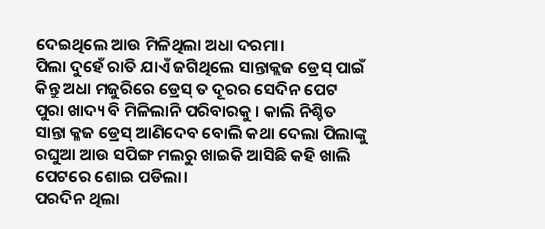ଦେଇଥିଲେ ଆଉ ମିଳିଥିଲା ଅଧା ଦରମା।
ପିଲା ଦୁହେଁ ରାତି ଯାଏଁ ଜଗିଥିଲେ ସାନ୍ତାକ୍ଲଜ ଡ୍ରେସ୍ ପାଇଁ କିନ୍ତୁ ଅଧା ମଜୁରିରେ ଡ୍ରେସ୍ ତ ଦୂରର ସେଦିନ ପେଟ ପୁରା ଖାଦ୍ୟ ବି ମିଳିଲାନି ପରିବାରକୁ । କାଲି ନିଶ୍ଚିତ ସାନ୍ତା କ୍ଳଜ ଡ୍ରେସ୍ ଆଣିଦେବ ବୋଲି କଥା ଦେଲା ପିଲାଙ୍କୁ ରଘୁଆ ଆଉ ସପିଙ୍ଗ ମଲରୁ ଖାଇକି ଆସିଛି କହି ଖାଲି ପେଟରେ ଶୋଇ ପଡିଲା।
ପରଦିନ ଥିଲା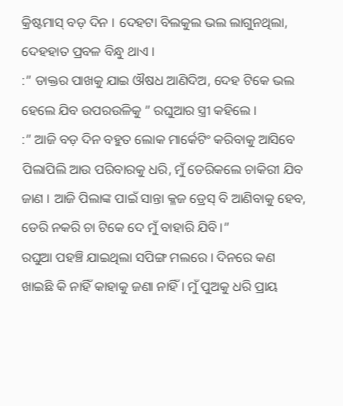କ୍ରିଷ୍ଟମାସ୍ ବଡ଼ ଦିନ । ଦେହଟା ବିଲକୁଲ ଭଲ ଲାଗୁନଥିଲା, ଦେହହାତ ପ୍ରବଳ ବିନ୍ଧୁ ଥାଏ ।
:” ଡାକ୍ତର ପାଖକୁ ଯାଇ ଔଷଧ ଆଣିଦିଅ, ଦେହ ଟିକେ ଭଲ ହେଲେ ଯିବ ଉପରଉଳିକୁ ” ରଘୁଆର ସ୍ତ୍ରୀ କହିଲେ ।
:” ଆଜି ବଡ଼ ଦିନ ବହୁତ ଲୋକ ମାର୍କେଟିଂ କରିବାକୁ ଆସିବେ ପିଲାପିଲି ଆଉ ପରିବାରକୁ ଧରି, ମୁଁ ଡେରିକଲେ ଚାକିରୀ ଯିବ ଜାଣ । ଆଜି ପିଲାଙ୍କ ପାଇଁ ସାନ୍ତା କ୍ଳଜ ଡ୍ରେସ୍ ବି ଆଣିବାକୁ ହେବ, ଡେରି ନକରି ଚା ଟିକେ ଦେ ମୁଁ ବାହାରି ଯିବି।”
ରଘୁଆ ପହଞ୍ଚି ଯାଇଥିଲା ସପିଙ୍ଗ ମଲରେ । ଦିନରେ କଣ ଖାଇଛି କି ନାହିଁ କାହାକୁ ଜଣା ନାହିଁ । ମୁଁ ପୁଅକୁ ଧରି ପ୍ରାୟ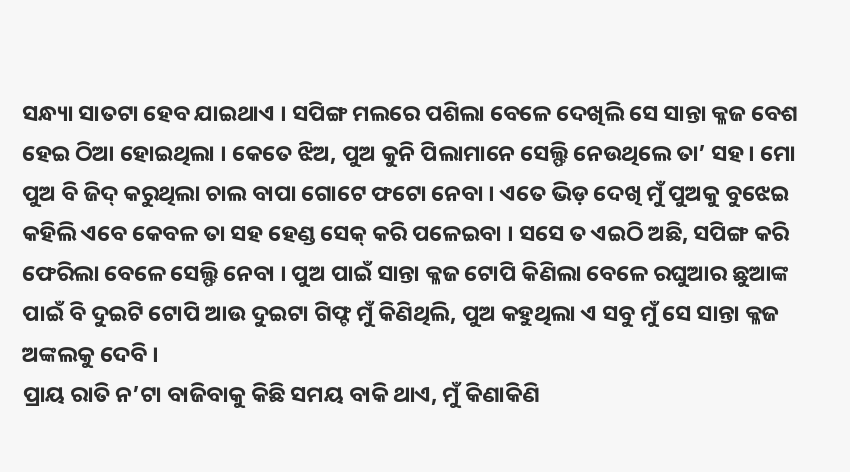ସନ୍ଧ୍ୟା ସାତଟା ହେବ ଯାଇଥାଏ । ସପିଙ୍ଗ ମଲରେ ପଶିଲା ବେଳେ ଦେଖିଲି ସେ ସାନ୍ତା କ୍ଳଜ ବେଶ ହେଇ ଠିଆ ହୋଇଥିଲା । କେତେ ଝିଅ, ପୁଅ କୁନି ପିଲାମାନେ ସେଲ୍ଫି ନେଉଥିଲେ ତା’ ସହ । ମୋ ପୁଅ ବି ଜିଦ୍ କରୁଥିଲା ଚାଲ ବାପା ଗୋଟେ ଫଟୋ ନେବା । ଏତେ ଭିଡ଼ ଦେଖି ମୁଁ ପୁଅକୁ ବୁଝେଇ କହିଲି ଏବେ କେବଳ ତା ସହ ହେଣ୍ଡ ସେକ୍ କରି ପଳେଇବା । ସସେ ତ ଏଇଠି ଅଛି, ସପିଙ୍ଗ କରି ଫେରିଲା ବେଳେ ସେଲ୍ଫି ନେବା । ପୁଅ ପାଇଁ ସାନ୍ତା କ୍ଳଜ ଟୋପି କିଣିଲା ବେଳେ ରଘୁଆର ଛୁଆଙ୍କ ପାଇଁ ବି ଦୁଇଟି ଟୋପି ଆଉ ଦୁଇଟା ଗିଫ୍ଟ ମୁଁ କିଣିଥିଲି, ପୁଅ କହୁଥିଲା ଏ ସବୁ ମୁଁ ସେ ସାନ୍ତା କ୍ଳଜ ଅଙ୍କଲକୁ ଦେବି ।
ପ୍ରାୟ ରାତି ନ’ଟା ବାଜିବାକୁ କିଛି ସମୟ ବାକି ଥାଏ, ମୁଁ କିଣାକିଣି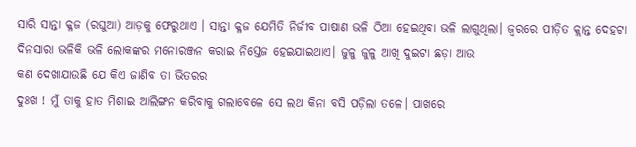ସାରି ସାନ୍ତା କ୍ଳଜ (ରଘୁଆ) ଆଡ଼କୁ ଫେରୁଥାଏ । ସାନ୍ତା କ୍ଳଜ ଯେମିତି ନିର୍ଜୀବ ପାଷାଣ ଭଳି ଠିଆ ହେଇଥିବା ଭଳି ଲାଗୁଥିଲା। ଜ୍ଵରରେ ପୀଡ଼ିତ କ୍ଲାନ୍ତ ଦେହଟା ଦିନସାରା ଭଳିକି ଭଳି ଲୋକଙ୍କର ମନୋରଞ୍ଜନ କରାଇ ନିସ୍ତେଜ ହେଇଯାଇଥାଏ। ଜୁଳୁ ଜୁଳୁ ଆଖି ଦୁଇଟା ଛଡ଼ା ଆଉ
କଣ ଦେଖାଯାଉଛି ଯେ କିଏ ଜାଣିବ ତା ଭିତରର
ଦୁଃଖ ! ମୁଁ ତାକୁ ହାତ ମିଶାଇ ଆଲିଙ୍ଗନ କରିବାକୁ ଗଲାବେଳେ ସେ ଲଥ କିନା ବସି ପଡ଼ିଲା ତଳେ। ପାଖରେ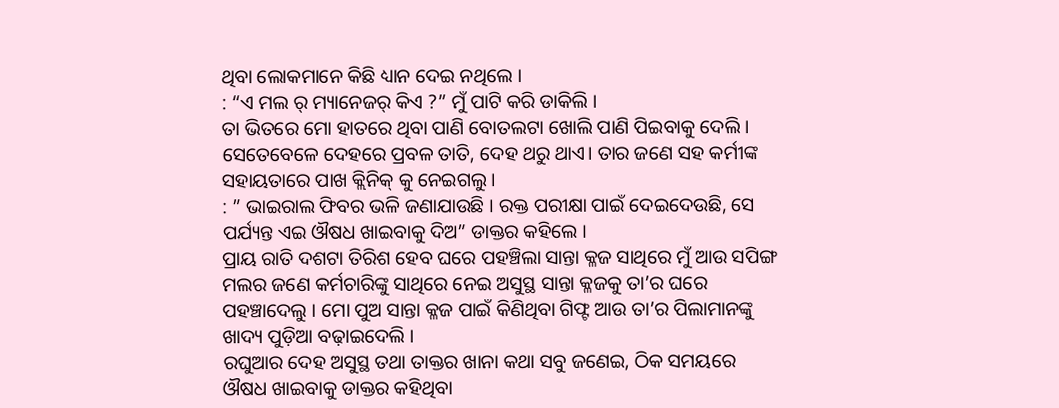ଥିବା ଲୋକମାନେ କିଛି ଧ୍ୟାନ ଦେଇ ନଥିଲେ ।
: “ଏ ମଲ ର୍ ମ୍ୟାନେଜର୍ କିଏ ?” ମୁଁ ପାଟି କରି ଡାକିଲି ।
ତା ଭିତରେ ମୋ ହାତରେ ଥିବା ପାଣି ବୋତଲଟା ଖୋଲି ପାଣି ପିଇବାକୁ ଦେଲି । ସେତେବେଳେ ଦେହରେ ପ୍ରବଳ ତାତି, ଦେହ ଥରୁ ଥାଏ। ତାର ଜଣେ ସହ କର୍ମୀଙ୍କ ସହାୟତାରେ ପାଖ କ୍ଲିନିକ୍ କୁ ନେଇଗଲୁ ।
: ” ଭାଇରାଲ ଫିବର ଭଳି ଜଣାଯାଉଛି । ରକ୍ତ ପରୀକ୍ଷା ପାଇଁ ଦେଇଦେଉଛି, ସେ ପର୍ଯ୍ୟନ୍ତ ଏଇ ଔଷଧ ଖାଇବାକୁ ଦିଅ” ଡାକ୍ତର କହିଲେ ।
ପ୍ରାୟ ରାତି ଦଶଟା ତିରିଶ ହେବ ଘରେ ପହଞ୍ଚିଲା ସାନ୍ତା କ୍ଳଜ ସାଥିରେ ମୁଁ ଆଉ ସପିଙ୍ଗ ମଲର ଜଣେ କର୍ମଚାରିଙ୍କୁ ସାଥିରେ ନେଇ ଅସୁସ୍ଥ ସାନ୍ତା କ୍ଳଜକୁ ତା’ର ଘରେ ପହଞ୍ଚାଦେଲୁ । ମୋ ପୁଅ ସାନ୍ତା କ୍ଳଜ ପାଇଁ କିଣିଥିବା ଗିଫ୍ଟ ଆଉ ତା’ର ପିଲାମାନଙ୍କୁ ଖାଦ୍ୟ ପୁଡ଼ିଆ ବଢ଼ାଇଦେଲି ।
ରଘୁଆର ଦେହ ଅସୁସ୍ଥ ତଥା ତାକ୍ତର ଖାନା କଥା ସବୁ ଜଣେଇ, ଠିକ ସମୟରେ ଔଷଧ ଖାଇବାକୁ ଡାକ୍ତର କହିଥିବା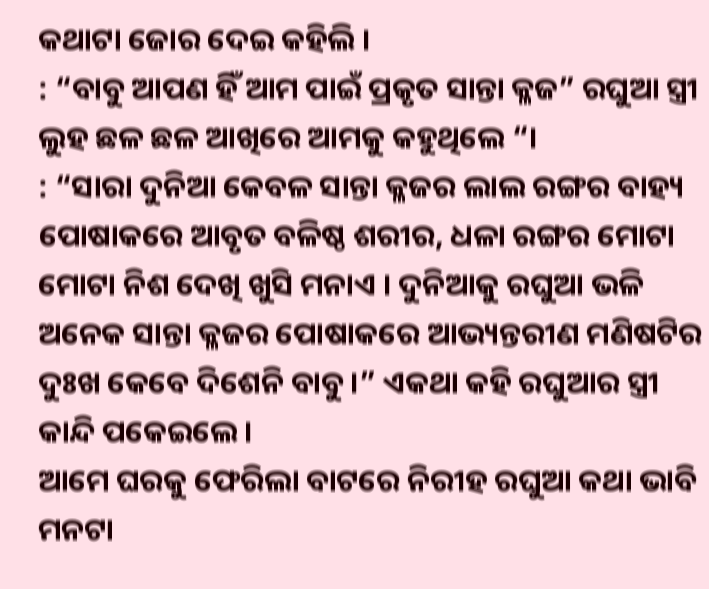କଥାଟା ଜୋର ଦେଇ କହିଲି ।
: “ବାବୁ ଆପଣ ହିଁ ଆମ ପାଇଁ ପ୍ରକୃତ ସାନ୍ତା କ୍ଳଜ” ରଘୁଆ ସ୍ତ୍ରୀ ଲୁହ ଛଳ ଛଳ ଆଖିରେ ଆମକୁ କହୁଥିଲେ “।
: “ସାରା ଦୁନିଆ କେବଳ ସାନ୍ତା କ୍ଳଜର ଲାଲ ରଙ୍ଗର ବାହ୍ୟ ପୋଷାକରେ ଆବୃତ ବଳିଷ୍ଠ ଶରୀର, ଧଳା ରଙ୍ଗର ମୋଟା ମୋଟା ନିଶ ଦେଖି ଖୁସି ମନାଏ । ଦୁନିଆକୁ ରଘୁଆ ଭଳି ଅନେକ ସାନ୍ତା କ୍ଳଜର ପୋଷାକରେ ଆଭ୍ୟନ୍ତରୀଣ ମଣିଷଟିର ଦୁଃଖ କେବେ ଦିଶେନି ବାବୁ ।” ଏକଥା କହି ରଘୁଆର ସ୍ତ୍ରୀ କାନ୍ଦି ପକେଇଲେ ।
ଆମେ ଘରକୁ ଫେରିଲା ବାଟରେ ନିରୀହ ରଘୁଆ କଥା ଭାବି ମନଟା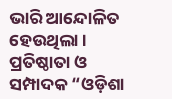ଭାରି ଆନ୍ଦୋଳିତ ହେଉଥିଲା ।
ପ୍ରତିଷ୍ଠାତା ଓ ସମ୍ପାଦକ “ଓଡ଼ିଶା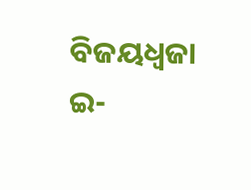ବିଜୟଧ୍ବଜା ଇ-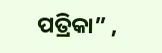ପତ୍ରିକା” ,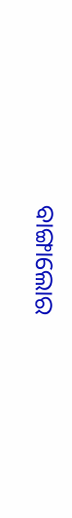ବାଙ୍ଗାଲୋର